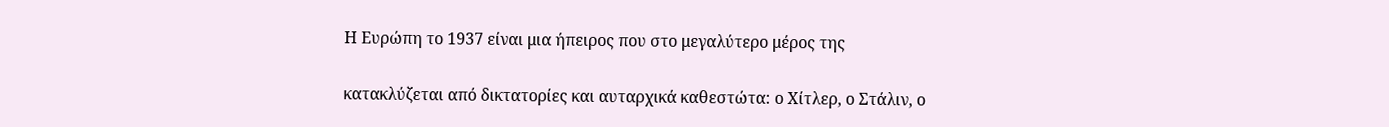Η Ευρώπη το 1937 είναι μια ήπειρος που στο μεγαλύτερο μέρος της

κατακλύζεται από δικτατορίες και αυταρχικά καθεστώτα: ο Χίτλερ, ο Στάλιν, ο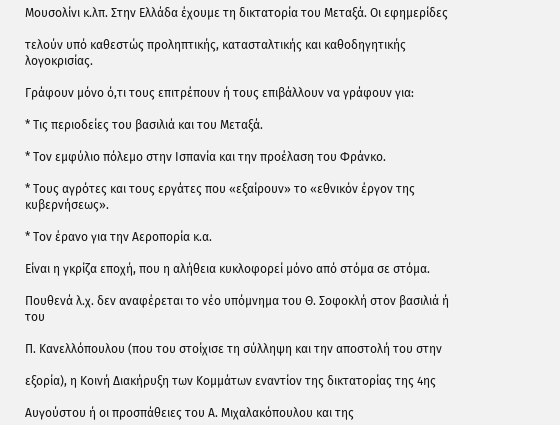Μουσολίνι κ.λπ. Στην Ελλάδα έχουμε τη δικτατορία του Μεταξά. Οι εφημερίδες

τελούν υπό καθεστώς προληπτικής, κατασταλτικής και καθοδηγητικής λογοκρισίας.

Γράφουν μόνο ό,τι τους επιτρέπουν ή τους επιβάλλουν να γράφουν για:

* Τις περιοδείες του βασιλιά και του Μεταξά.

* Τον εμφύλιο πόλεμο στην Ισπανία και την προέλαση του Φράνκο.

* Τους αγρότες και τους εργάτες που «εξαίρουν» το «εθνικόν έργον της κυβερνήσεως».

* Τον έρανο για την Αεροπορία κ.α.

Είναι η γκρίζα εποχή, που η αλήθεια κυκλοφορεί μόνο από στόμα σε στόμα.

Πουθενά λ.χ. δεν αναφέρεται το νέο υπόμνημα του Θ. Σοφοκλή στον βασιλιά ή του

Π. Κανελλόπουλου (που του στοίχισε τη σύλληψη και την αποστολή του στην

εξορία), η Κοινή Διακήρυξη των Κομμάτων εναντίον της δικτατορίας της 4ης

Αυγούστου ή οι προσπάθειες του Α. Μιχαλακόπουλου και της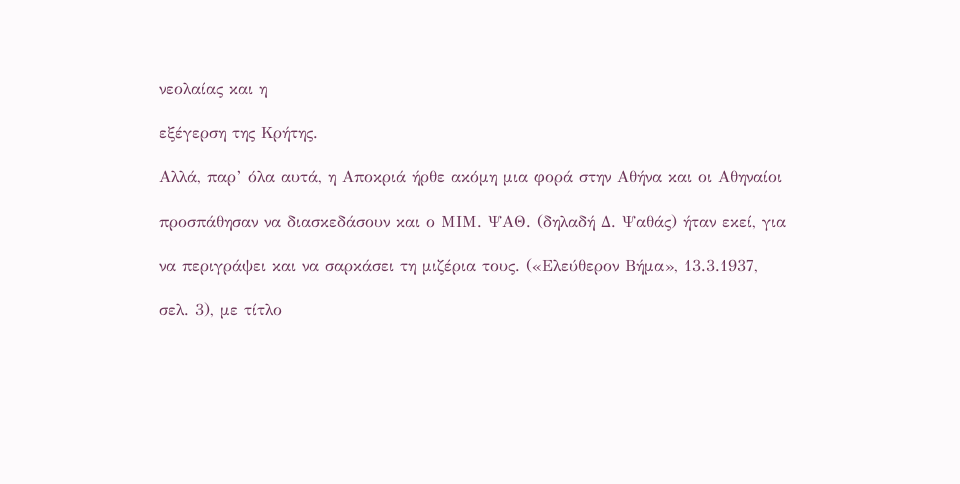νεολαίας και η

εξέγερση της Κρήτης.

Αλλά, παρ’ όλα αυτά, η Αποκριά ήρθε ακόμη μια φορά στην Αθήνα και οι Αθηναίοι

προσπάθησαν να διασκεδάσουν και ο ΜΙΜ. ΨΑΘ. (δηλαδή Δ. Ψαθάς) ήταν εκεί, για

να περιγράψει και να σαρκάσει τη μιζέρια τους. («Ελεύθερον Βήμα», 13.3.1937,

σελ. 3), με τίτλο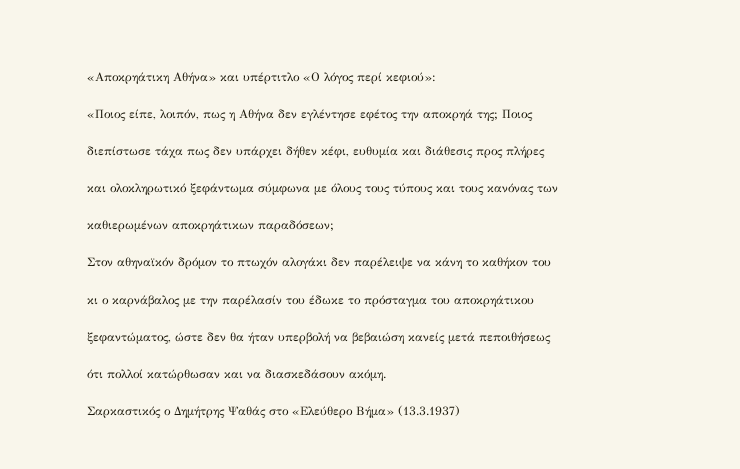«Αποκρηάτικη Αθήνα» και υπέρτιτλο «Ο λόγος περί κεφιού»:

«Ποιος είπε, λοιπόν, πως η Αθήνα δεν εγλέντησε εφέτος την αποκρηά της; Ποιος

διεπίστωσε τάχα πως δεν υπάρχει δήθεν κέφι, ευθυμία και διάθεσις προς πλήρες

και ολοκληρωτικό ξεφάντωμα σύμφωνα με όλους τους τύπους και τους κανόνας των

καθιερωμένων αποκρηάτικων παραδόσεων;

Στον αθηναϊκόν δρόμον το πτωχόν αλογάκι δεν παρέλειψε να κάνη το καθήκον του

κι ο καρνάβαλος με την παρέλασίν του έδωκε το πρόσταγμα του αποκρηάτικου

ξεφαντώματος, ώστε δεν θα ήταν υπερβολή να βεβαιώση κανείς μετά πεποιθήσεως

ότι πολλοί κατώρθωσαν και να διασκεδάσουν ακόμη.

Σαρκαστικός ο Δημήτρης Ψαθάς στο «Ελεύθερο Βήμα» (13.3.1937)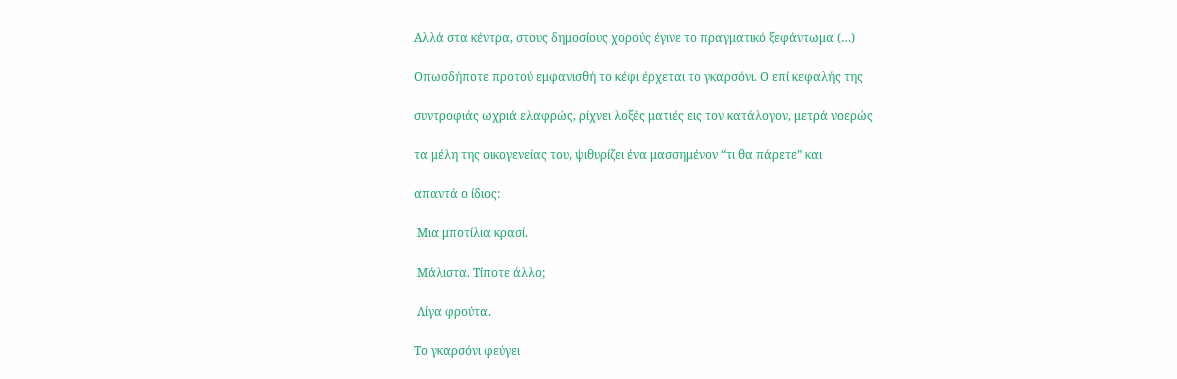Αλλά στα κέντρα, στους δημοσίους χορούς έγινε το πραγματικό ξεφάντωμα (…)

Οπωσδήποτε προτού εμφανισθή το κέφι έρχεται το γκαρσόνι. Ο επί κεφαλής της

συντροφιάς ωχριά ελαφρώς, ρίχνει λοξές ματιές εις τον κατάλογον, μετρά νοερώς

τα μέλη της οικογενείας του, ψιθυρίζει ένα μασσημένον “τι θα πάρετε” και

απαντά ο ίδιος:

 Μια μποτίλια κρασί.

 Μάλιστα. Τίποτε άλλο;

 Λίγα φρούτα.

Το γκαρσόνι φεύγει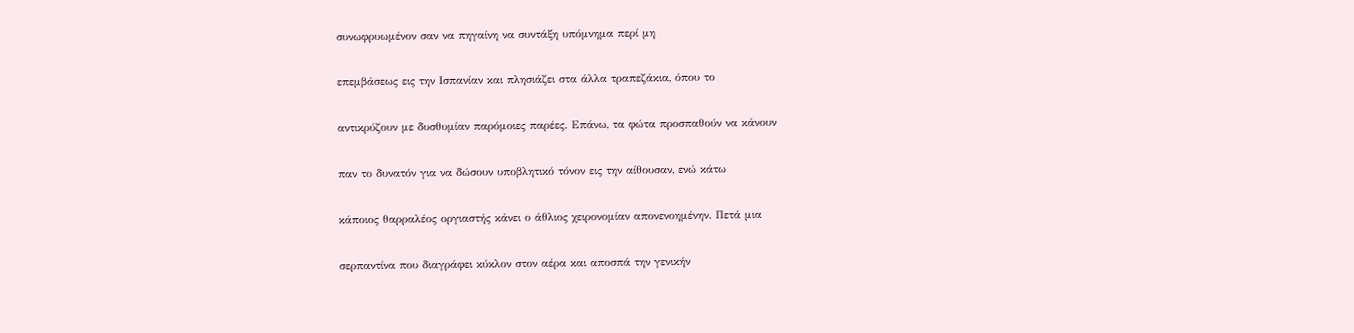συνωφρυωμένον σαν να πηγαίνη να συντάξη υπόμνημα περί μη

επεμβάσεως εις την Ισπανίαν και πλησιάζει στα άλλα τραπεζάκια, όπου το

αντικρύζουν με δυσθυμίαν παρόμοιες παρέες. Επάνω, τα φώτα προσπαθούν να κάνουν

παν το δυνατόν για να δώσουν υποβλητικό τόνον εις την αίθουσαν, ενώ κάτω

κάποιος θαρραλέος οργιαστής κάνει ο άθλιος χειρονομίαν απονενοημένην. Πετά μια

σερπαντίνα που διαγράφει κύκλον στον αέρα και αποσπά την γενικήν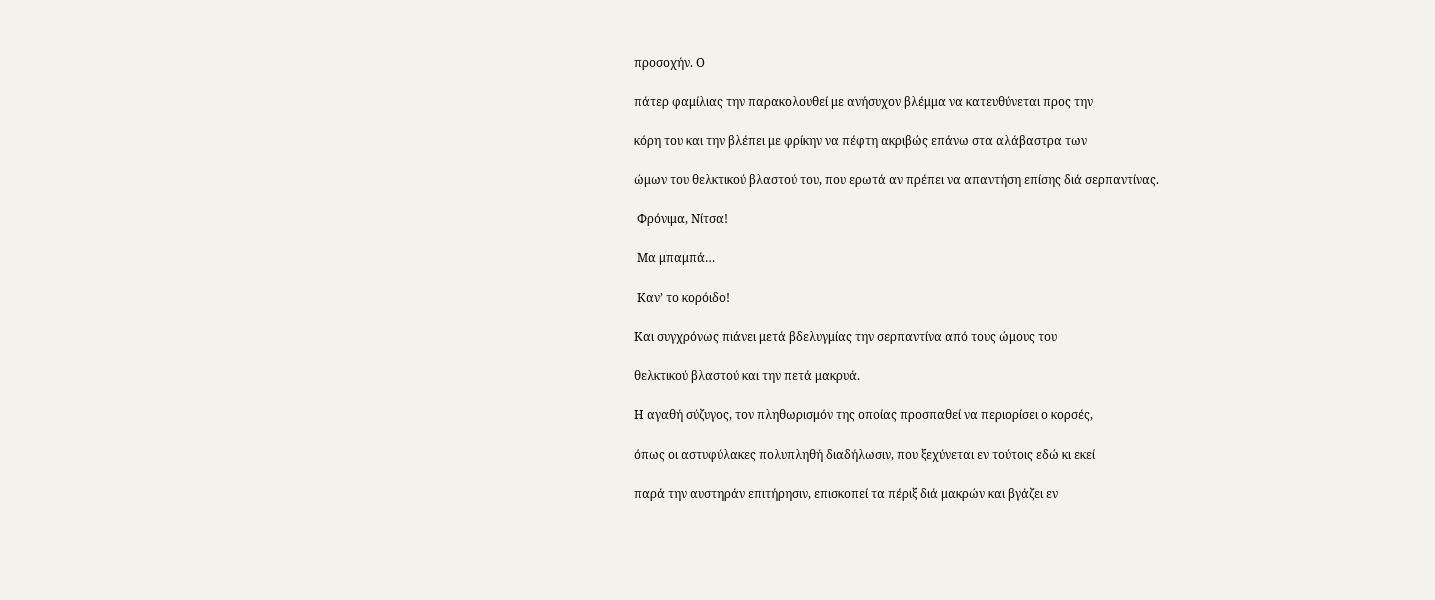προσοχήν. Ο

πάτερ φαμίλιας την παρακολουθεί με ανήσυχον βλέμμα να κατευθύνεται προς την

κόρη του και την βλέπει με φρίκην να πέφτη ακριβώς επάνω στα αλάβαστρα των

ώμων του θελκτικού βλαστού του, που ερωτά αν πρέπει να απαντήση επίσης διά σερπαντίνας.

 Φρόνιμα, Νίτσα!

 Μα μπαμπά…

 Καν’ το κορόιδο!

Και συγχρόνως πιάνει μετά βδελυγμίας την σερπαντίνα από τους ώμους του

θελκτικού βλαστού και την πετά μακρυά.

Η αγαθή σύζυγος, τον πληθωρισμόν της οποίας προσπαθεί να περιορίσει ο κορσές,

όπως οι αστυφύλακες πολυπληθή διαδήλωσιν, που ξεχύνεται εν τούτοις εδώ κι εκεί

παρά την αυστηράν επιτήρησιν, επισκοπεί τα πέριξ διά μακρών και βγάζει εν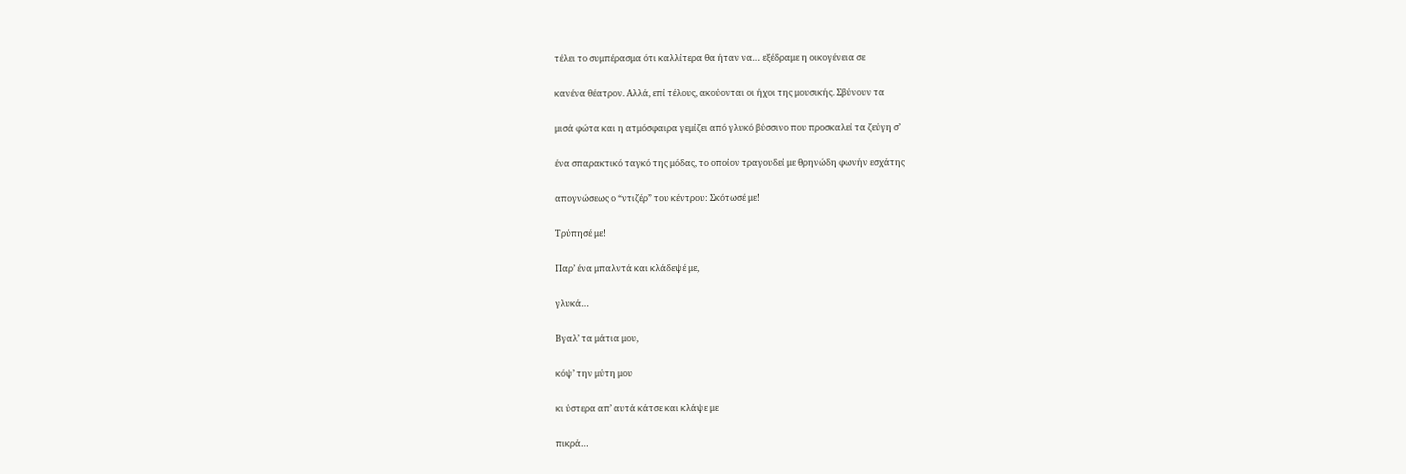τέλει το συμπέρασμα ότι καλλίτερα θα ήταν να… εξέδραμε η οικογένεια σε

κανένα θέατρον. Αλλά, επί τέλους, ακούονται οι ήχοι της μουσικής. Σβύνουν τα

μισά φώτα και η ατμόσφαιρα γεμίζει από γλυκό βύσσινο που προσκαλεί τα ζεύγη σ’

ένα σπαρακτικό ταγκό της μόδας, το οποίον τραγουδεί με θρηνώδη φωνήν εσχάτης

απογνώσεως ο “ντιζέρ” του κέντρου: Σκότωσέ με!

Τρύπησέ με!

Παρ’ ένα μπαλντά και κλάδεψέ με,

γλυκά…

Βγαλ’ τα μάτια μου,

κόψ’ την μύτη μου

κι ύστερα απ’ αυτά κάτσε και κλάψε με

πικρά…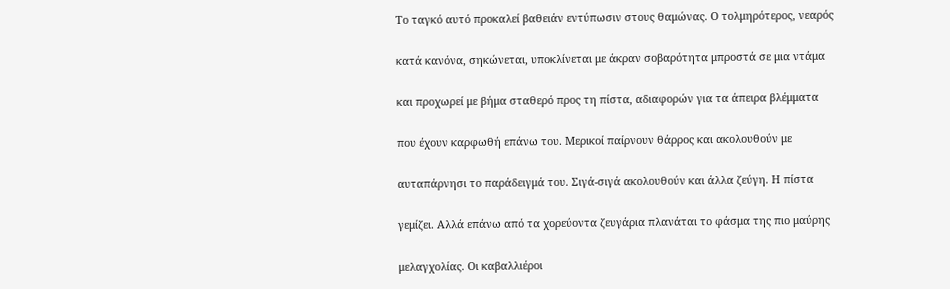Το ταγκό αυτό προκαλεί βαθειάν εντύπωσιν στους θαμώνας. Ο τολμηρότερος, νεαρός

κατά κανόνα, σηκώνεται, υποκλίνεται με άκραν σοβαρότητα μπροστά σε μια ντάμα

και προχωρεί με βήμα σταθερό προς τη πίστα, αδιαφορών για τα άπειρα βλέμματα

που έχουν καρφωθή επάνω του. Μερικοί παίρνουν θάρρος και ακολουθούν με

αυταπάρνησι το παράδειγμά του. Σιγά-σιγά ακολουθούν και άλλα ζεύγη. Η πίστα

γεμίζει. Αλλά επάνω από τα χορεύοντα ζευγάρια πλανάται το φάσμα της πιο μαύρης

μελαγχολίας. Οι καβαλλιέροι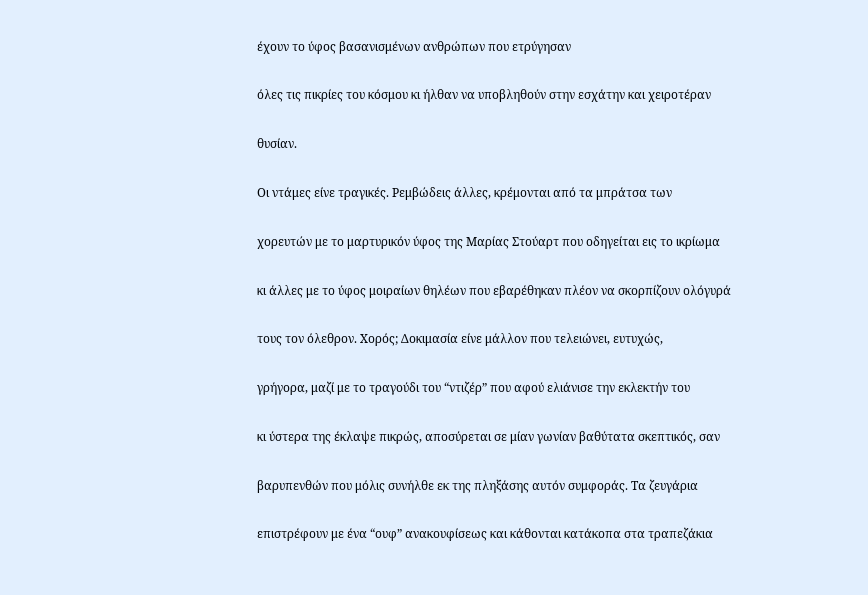έχουν το ύφος βασανισμένων ανθρώπων που ετρύγησαν

όλες τις πικρίες του κόσμου κι ήλθαν να υποβληθούν στην εσχάτην και χειροτέραν

θυσίαν.

Οι ντάμες είνε τραγικές. Ρεμβώδεις άλλες, κρέμονται από τα μπράτσα των

χορευτών με το μαρτυρικόν ύφος της Μαρίας Στούαρτ που οδηγείται εις το ικρίωμα

κι άλλες με το ύφος μοιραίων θηλέων που εβαρέθηκαν πλέον να σκορπίζουν ολόγυρά

τους τον όλεθρον. Χορός; Δοκιμασία είνε μάλλον που τελειώνει, ευτυχώς,

γρήγορα, μαζί με το τραγούδι του “ντιζέρ” που αφού ελιάνισε την εκλεκτήν του

κι ύστερα της έκλαψε πικρώς, αποσύρεται σε μίαν γωνίαν βαθύτατα σκεπτικός, σαν

βαρυπενθών που μόλις συνήλθε εκ της πληξάσης αυτόν συμφοράς. Τα ζευγάρια

επιστρέφουν με ένα “ουφ” ανακουφίσεως και κάθονται κατάκοπα στα τραπεζάκια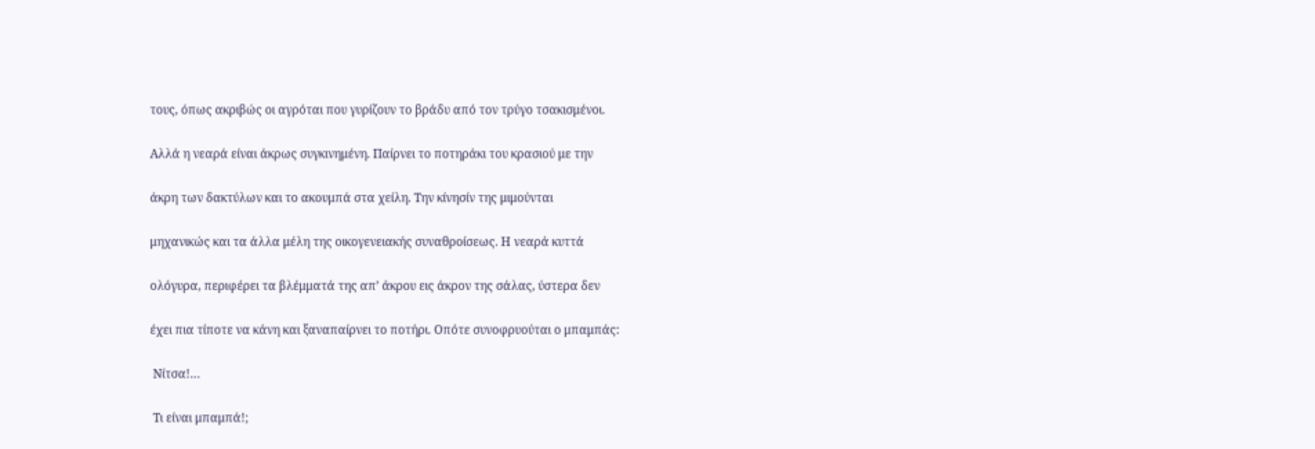τους, όπως ακριβώς οι αγρόται που γυρίζουν το βράδυ από τον τρύγο τσακισμένοι.

Αλλά η νεαρά είναι άκρως συγκινημένη. Παίρνει το ποτηράκι του κρασιού με την

άκρη των δακτύλων και το ακουμπά στα χείλη. Την κίνησίν της μιμούνται

μηχανικώς και τα άλλα μέλη της οικογενειακής συναθροίσεως. Η νεαρά κυττά

ολόγυρα, περιφέρει τα βλέμματά της απ’ άκρου εις άκρον της σάλας, ύστερα δεν

έχει πια τίποτε να κάνη και ξαναπαίρνει το ποτήρι. Οπότε συνοφρυούται ο μπαμπάς:

 Νίτσα!…

 Τι είναι μπαμπά!;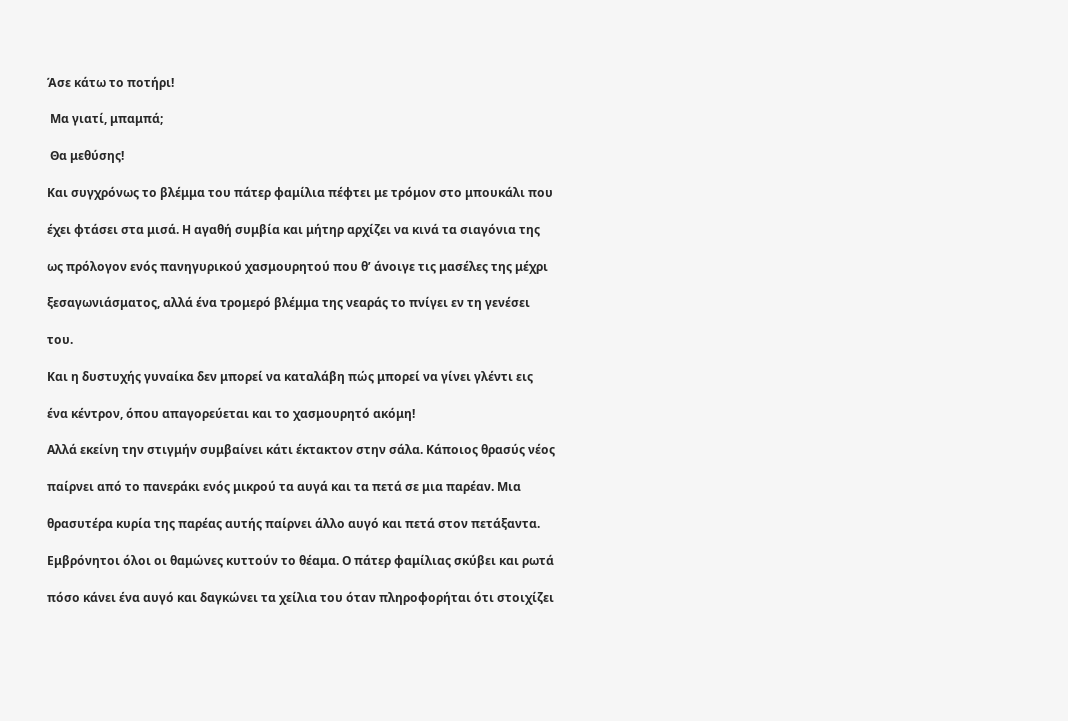Άσε κάτω το ποτήρι!

 Μα γιατί, μπαμπά;

 Θα μεθύσης!

Και συγχρόνως το βλέμμα του πάτερ φαμίλια πέφτει με τρόμον στο μπουκάλι που

έχει φτάσει στα μισά. Η αγαθή συμβία και μήτηρ αρχίζει να κινά τα σιαγόνια της

ως πρόλογον ενός πανηγυρικού χασμουρητού που θ’ άνοιγε τις μασέλες της μέχρι

ξεσαγωνιάσματος, αλλά ένα τρομερό βλέμμα της νεαράς το πνίγει εν τη γενέσει

του.

Και η δυστυχής γυναίκα δεν μπορεί να καταλάβη πώς μπορεί να γίνει γλέντι εις

ένα κέντρον, όπου απαγορεύεται και το χασμουρητό ακόμη!

Αλλά εκείνη την στιγμήν συμβαίνει κάτι έκτακτον στην σάλα. Κάποιος θρασύς νέος

παίρνει από το πανεράκι ενός μικρού τα αυγά και τα πετά σε μια παρέαν. Μια

θρασυτέρα κυρία της παρέας αυτής παίρνει άλλο αυγό και πετά στον πετάξαντα.

Εμβρόνητοι όλοι οι θαμώνες κυττούν το θέαμα. Ο πάτερ φαμίλιας σκύβει και ρωτά

πόσο κάνει ένα αυγό και δαγκώνει τα χείλια του όταν πληροφορήται ότι στοιχίζει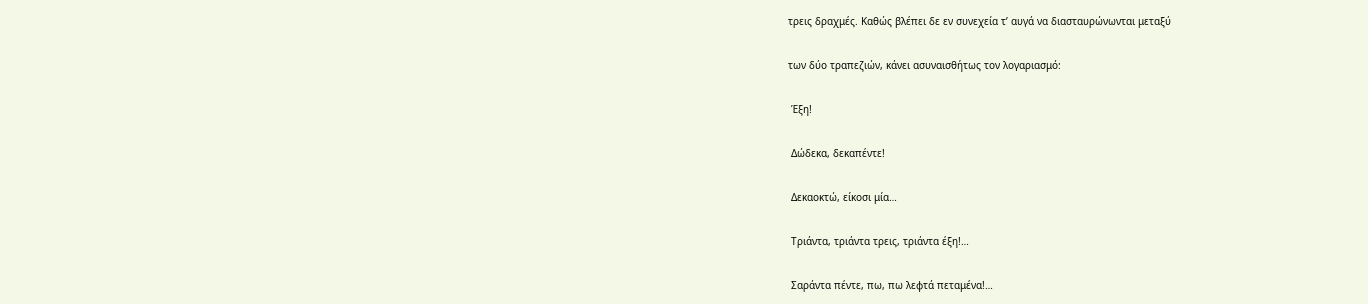τρεις δραχμές. Καθώς βλέπει δε εν συνεχεία τ’ αυγά να διασταυρώνωνται μεταξύ

των δύο τραπεζιών, κάνει ασυναισθήτως τον λογαριασμό:

 Έξη!

 Δώδεκα, δεκαπέντε!

 Δεκαοκτώ, είκοσι μία…

 Τριάντα, τριάντα τρεις, τριάντα έξη!…

 Σαράντα πέντε, πω, πω λεφτά πεταμένα!…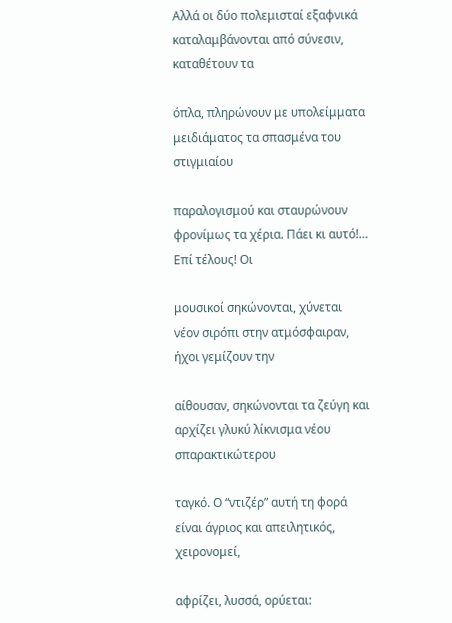Αλλά οι δύο πολεμισταί εξαφνικά καταλαμβάνονται από σύνεσιν, καταθέτουν τα

όπλα, πληρώνουν με υπολείμματα μειδιάματος τα σπασμένα του στιγμιαίου

παραλογισμού και σταυρώνουν φρονίμως τα χέρια. Πάει κι αυτό!… Επί τέλους! Οι

μουσικοί σηκώνονται, χύνεται νέον σιρόπι στην ατμόσφαιραν, ήχοι γεμίζουν την

αίθουσαν, σηκώνονται τα ζεύγη και αρχίζει γλυκύ λίκνισμα νέου σπαρακτικώτερου

ταγκό. Ο “ντιζέρ” αυτή τη φορά είναι άγριος και απειλητικός, χειρονομεί,

αφρίζει, λυσσά, ορύεται: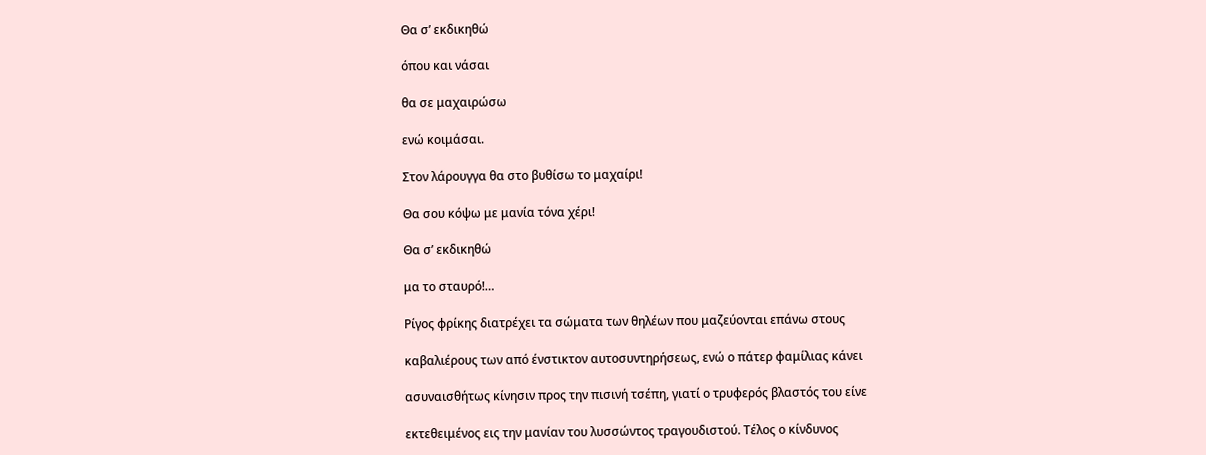Θα σ’ εκδικηθώ

όπου και νάσαι

θα σε μαχαιρώσω

ενώ κοιμάσαι.

Στον λάρουγγα θα στο βυθίσω το μαχαίρι!

Θα σου κόψω με μανία τόνα χέρι!

Θα σ’ εκδικηθώ

μα το σταυρό!…

Ρίγος φρίκης διατρέχει τα σώματα των θηλέων που μαζεύονται επάνω στους

καβαλιέρους των από ένστικτον αυτοσυντηρήσεως, ενώ ο πάτερ φαμίλιας κάνει

ασυναισθήτως κίνησιν προς την πισινή τσέπη, γιατί ο τρυφερός βλαστός του είνε

εκτεθειμένος εις την μανίαν του λυσσώντος τραγουδιστού. Τέλος ο κίνδυνος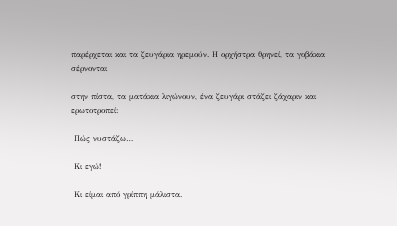παρέρχεται και τα ζευγάρια ηρεμούν. Η ορχήστρα θρηνεί, τα γοβάκια σέρνονται

στην πίστα, τα ματάκια λιγώνουν, ένα ζευγάρι στάζει ζάχαριν και ερωτοτροπεί:

 Πώς νυστάζω…

 Κι εγώ!

 Κι είμαι από γρίππη μάλιστα.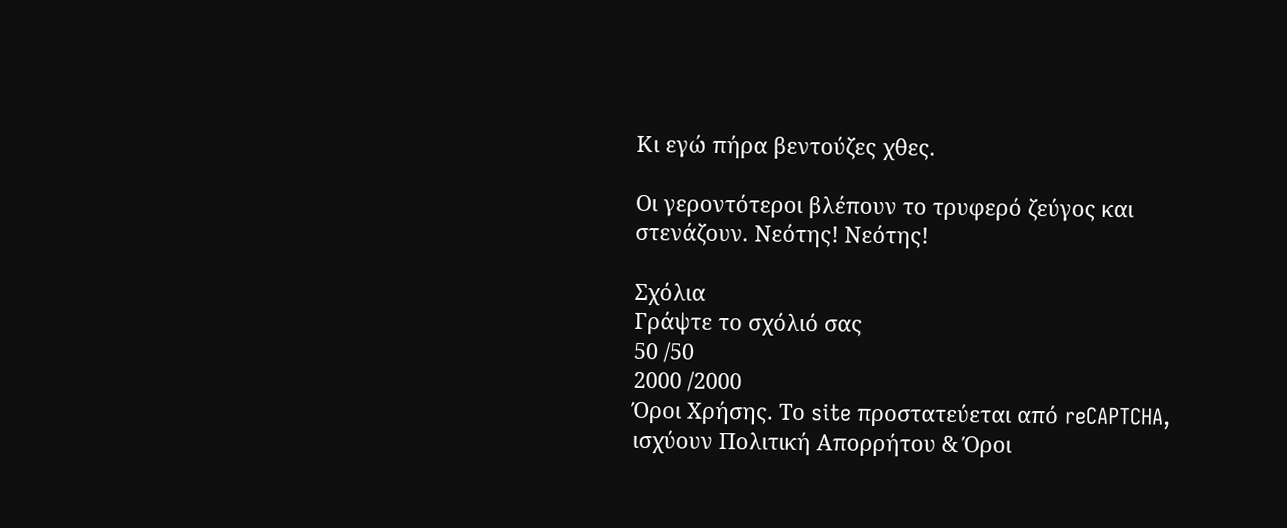Κι εγώ πήρα βεντούζες χθες.

Οι γεροντότεροι βλέπουν το τρυφερό ζεύγος και στενάζουν. Νεότης! Νεότης!

Σχόλια
Γράψτε το σχόλιό σας
50 /50
2000 /2000
Όροι Χρήσης. Το site προστατεύεται από reCAPTCHA, ισχύουν Πολιτική Απορρήτου & Όροι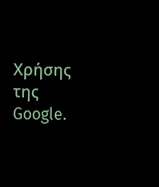Χρήσης της Google.